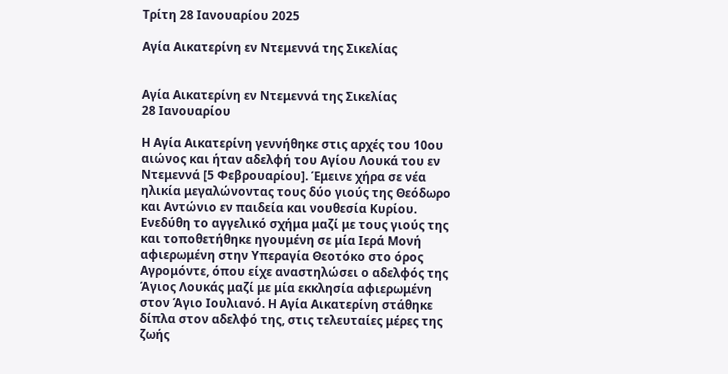Τρίτη 28 Ιανουαρίου 2025

Αγία Αικατερίνη εν Ντεμεννά της Σικελίας


Αγία Αικατερίνη εν Ντεμεννά της Σικελίας
28 Ιανουαρίου

Η Αγία Αικατερίνη γεννήθηκε στις αρχές του 10ου αιώνος και ήταν αδελφή του Αγίου Λουκά του εν Ντεμεννά [5 Φεβρουαρίου]. Έμεινε χήρα σε νέα ηλικία μεγαλώνοντας τους δύο γιούς της Θεόδωρο και Αντώνιο εν παιδεία και νουθεσία Κυρίου. Ενεδύθη το αγγελικό σχήμα μαζί με τους γιούς της και τοποθετήθηκε ηγουμένη σε μία Ιερά Μονή αφιερωμένη στην Υπεραγία Θεοτόκο στο όρος Αγρομόντε, όπου είχε αναστηλώσει ο αδελφός της Άγιος Λουκάς μαζί με μία εκκλησία αφιερωμένη στον Άγιο Ιουλιανό. Η Αγία Αικατερίνη στάθηκε δίπλα στον αδελφό της, στις τελευταίες μέρες της ζωής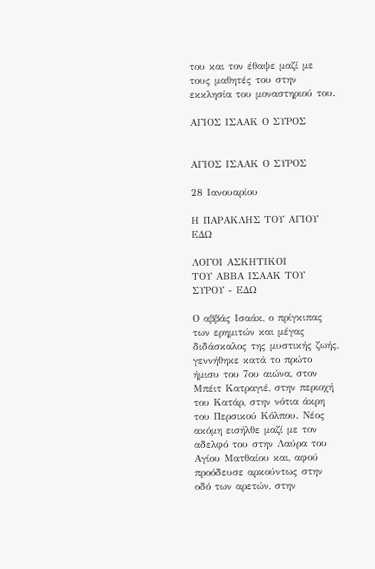του και τον έθαψε μαζί με τους μαθητές του στην εκκλησία του μοναστηριού του.

ΑΓΙΟΣ ΙΣΑΑΚ Ο ΣΥΡΟΣ


ΑΓΙΟΣ ΙΣΑΑΚ Ο ΣΥΡΟΣ

28 Ιανουαρίου

Η ΠΑΡΑΚΛΗΣ ΤΟΥ ΑΓΙΟΥ ΕΔΩ

ΛΟΓΟΙ ΑΣΚΗΤΙΚΟΙ
ΤΟΥ ΑΒΒΑ ΙΣΑΑΚ ΤΟΥ ΣΥΡΟΥ - ΕΔΩ

Ο αββάς Ισαάκ, ο πρίγκιπας των ερημιτών και μέγας διδάσκαλος της μυστικής ζωής, γεννήθηκε κατά το πρώτο ήμισυ του 7ου αιώνα, στον Μπέιτ Κατραγιέ, στην περιοχή του Κατάρ, στην νότια άκρη του Περσικού Κόλπου. Νέος ακόμη εισήλθε μαζί με τον αδελφό του στην Λαύρα του Αγίου Ματθαίου και, αφού προόδευσε αρκούντως στην οδό των αρετών, στην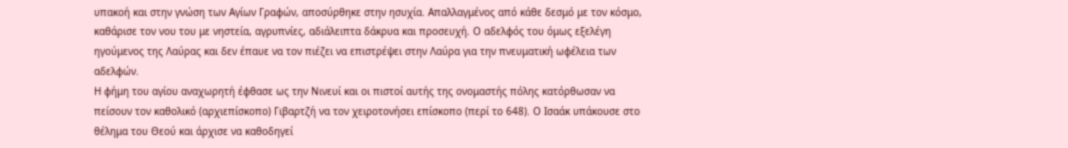υπακοή και στην γνώση των Αγίων Γραφών, αποσύρθηκε στην ησυχία. Απαλλαγμένος από κάθε δεσμό με τον κόσμο, καθάρισε τον νου του με νηστεία, αγρυπνίες, αδιάλειπτα δάκρυα και προσευχή. Ο αδελφός του όμως εξελέγη ηγούμενος της Λαύρας και δεν έπαυε να τον πιέζει να επιστρέψει στην Λαύρα για την πνευματική ωφέλεια των αδελφών.
Η φήμη του αγίου αναχωρητή έφθασε ως την Νινευί και οι πιστοί αυτής της ονομαστής πόλης κατόρθωσαν να πείσουν τον καθολικό (αρχιεπίσκοπο) Γιβαρτζή να τον χειροτονήσει επίσκοπο (περί το 648). Ο Ισαάκ υπάκουσε στο θέλημα του Θεού και άρχισε να καθοδηγεί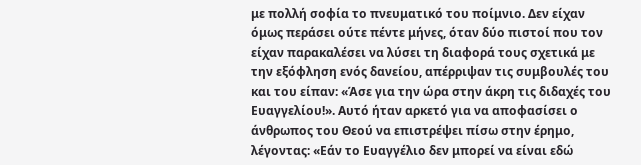με πολλή σοφία το πνευματικό του ποίμνιο. Δεν είχαν όμως περάσει ούτε πέντε μήνες, όταν δύο πιστοί που τον είχαν παρακαλέσει να λύσει τη διαφορά τους σχετικά με την εξόφληση ενός δανείου, απέρριψαν τις συμβουλές του και του είπαν: «Άσε για την ώρα στην άκρη τις διδαχές του Ευαγγελίου!». Αυτό ήταν αρκετό για να αποφασίσει ο άνθρωπος του Θεού να επιστρέψει πίσω στην έρημο, λέγοντας: «Εάν το Ευαγγέλιο δεν μπορεί να είναι εδώ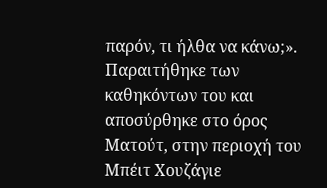παρόν, τι ήλθα να κάνω;». Παραιτήθηκε των καθηκόντων του και αποσύρθηκε στο όρος Ματούτ, στην περιοχή του Μπέιτ Χουζάγιε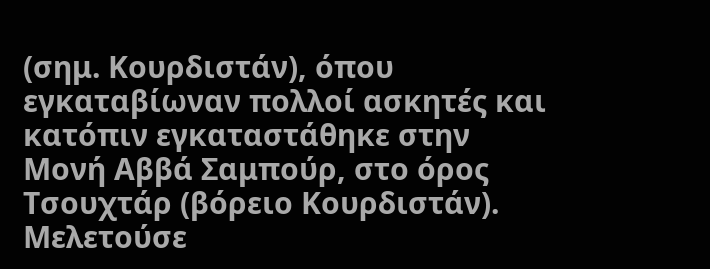(σημ. Κουρδιστάν), όπου εγκαταβίωναν πολλοί ασκητές και κατόπιν εγκαταστάθηκε στην Μονή Αββά Σαμπούρ, στο όρος Τσουχτάρ (βόρειο Κουρδιστάν).
Μελετούσε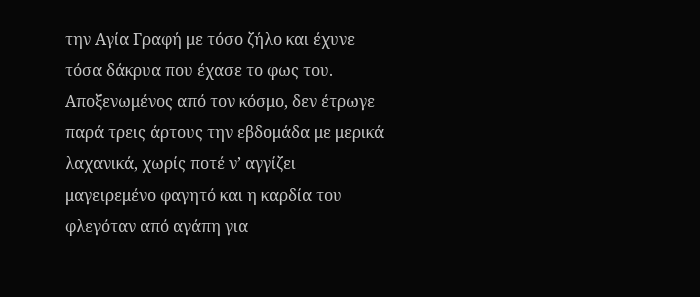την Αγία Γραφή με τόσο ζήλο και έχυνε τόσα δάκρυα που έχασε το φως του. Αποξενωμένος από τον κόσμο, δεν έτρωγε παρά τρεις άρτους την εβδομάδα με μερικά λαχανικά, χωρίς ποτέ ν’ αγγίζει μαγειρεμένο φαγητό και η καρδία του φλεγόταν από αγάπη για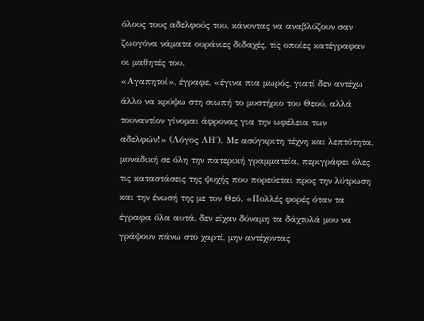όλους τους αδελφούς του, κάνοντας να αναβλύζουν σαν ζωογόνα νάματα ουράνιες διδαχές, τις οποίες κατέγραφαν οι μαθητές του.
«Αγαπητοί», έγραφε, «έγινα πια μωρός, γιατί δεν αντέχω άλλο να κρύψω στη σιωπή το μυστήριο του Θεού, αλλά τουναντίον γίνομαι άφρονας για την ωφέλεια των αδελφών!» (Λόγος ΛΗ΄). Με ασύγκριτη τέχνη και λεπτότητα, μοναδική σε όλη την πατερική γραμματεία, περιγράφει όλες τις καταστάσεις της ψυχής που πορεύεται προς την λύτρωση και την ένωσή της με τον Θεό. «Πολλές φορές όταν τα έγραφα όλα αυτά, δεν είχαν δύναμη τα δάχτυλά μου να γράψουν πάνω στο χαρτί, μην αντέχοντας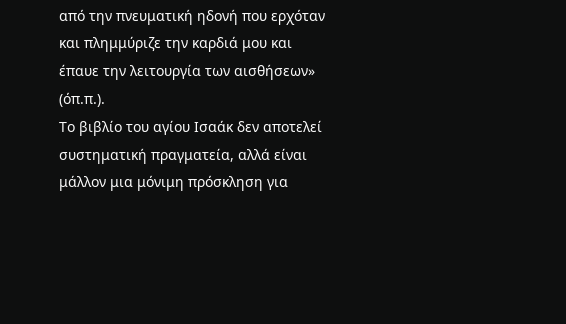από την πνευματική ηδονή που ερχόταν και πλημμύριζε την καρδιά μου και έπαυε την λειτουργία των αισθήσεων» (όπ.π.).
Το βιβλίο του αγίου Ισαάκ δεν αποτελεί συστηματική πραγματεία, αλλά είναι μάλλον μια μόνιμη πρόσκληση για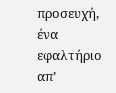προσευχή, ένα εφαλτήριο απ’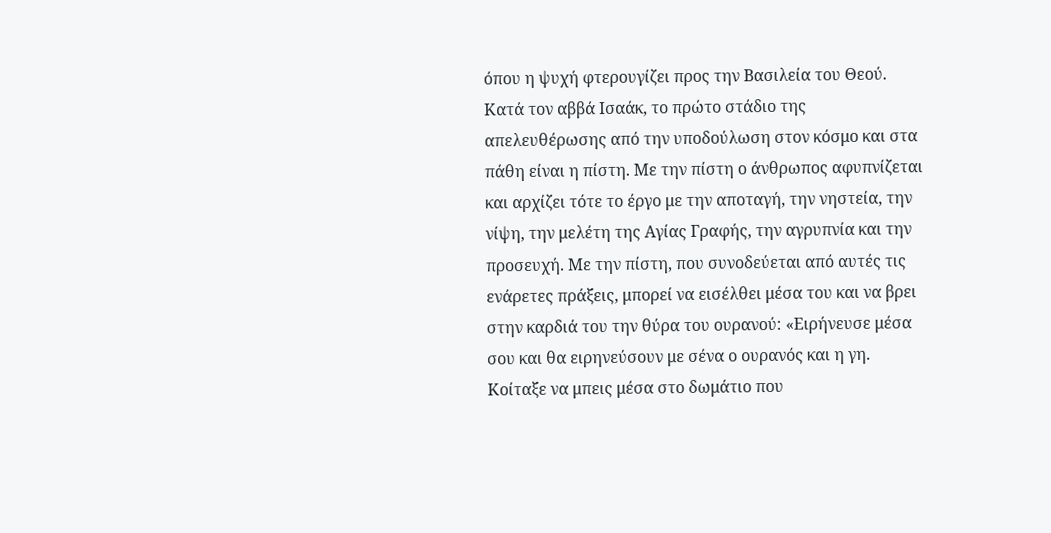όπου η ψυχή φτερουγίζει προς την Βασιλεία του Θεού. Κατά τον αββά Ισαάκ, το πρώτο στάδιο της απελευθέρωσης από την υποδούλωση στον κόσμο και στα πάθη είναι η πίστη. Με την πίστη ο άνθρωπος αφυπνίζεται και αρχίζει τότε το έργο με την αποταγή, την νηστεία, την νίψη, την μελέτη της Αγίας Γραφής, την αγρυπνία και την προσευχή. Με την πίστη, που συνοδεύεται από αυτές τις ενάρετες πράξεις, μπορεί να εισέλθει μέσα του και να βρει στην καρδιά του την θύρα του ουρανού: «Ειρήνευσε μέσα σου και θα ειρηνεύσουν με σένα ο ουρανός και η γη. Κοίταξε να μπεις μέσα στο δωμάτιο που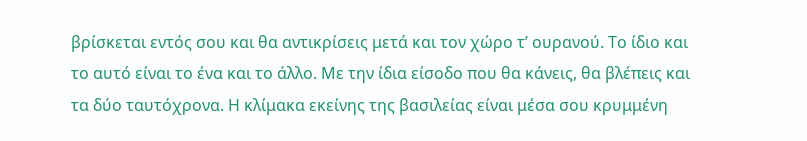βρίσκεται εντός σου και θα αντικρίσεις μετά και τον χώρο τ’ ουρανού. Το ίδιο και το αυτό είναι το ένα και το άλλο. Με την ίδια είσοδο που θα κάνεις, θα βλέπεις και τα δύο ταυτόχρονα. Η κλίμακα εκείνης της βασιλείας είναι μέσα σου κρυμμένη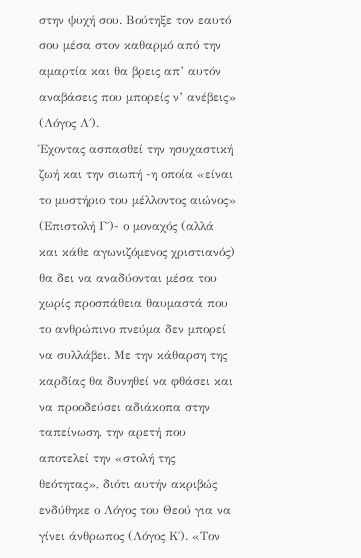στην ψυχή σου. Βούτηξε τον εαυτό σου μέσα στον καθαρμό από την αμαρτία και θα βρεις απ’ αυτόν αναβάσεις που μπορείς ν’ ανέβεις» (Λόγος Λ΄).
Έχοντας ασπασθεί την ησυχαστική ζωή και την σιωπή -η οποία «είναι το μυστήριο του μέλλοντος αιώνος» (Επιστολή Γ΄)- ο μοναχός (αλλά και κάθε αγωνιζόμενος χριστιανός) θα δει να αναδύονται μέσα του χωρίς προσπάθεια θαυμαστά που το ανθρώπινο πνεύμα δεν μπορεί να συλλάβει. Με την κάθαρση της καρδίας θα δυνηθεί να φθάσει και να προοδεύσει αδιάκοπα στην ταπείνωση, την αρετή που αποτελεί την «στολή της θεότητας», διότι αυτήν ακριβώς ενδύθηκε ο Λόγος του Θεού για να γίνει άνθρωπος (Λόγος Κ΄). «Τον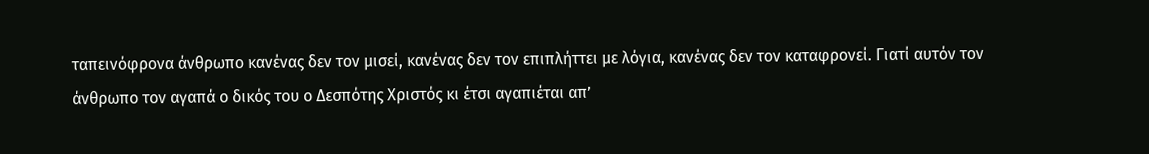ταπεινόφρονα άνθρωπο κανένας δεν τον μισεί, κανένας δεν τον επιπλήττει με λόγια, κανένας δεν τον καταφρονεί. Γιατί αυτόν τον άνθρωπο τον αγαπά ο δικός του ο Δεσπότης Χριστός κι έτσι αγαπιέται απ’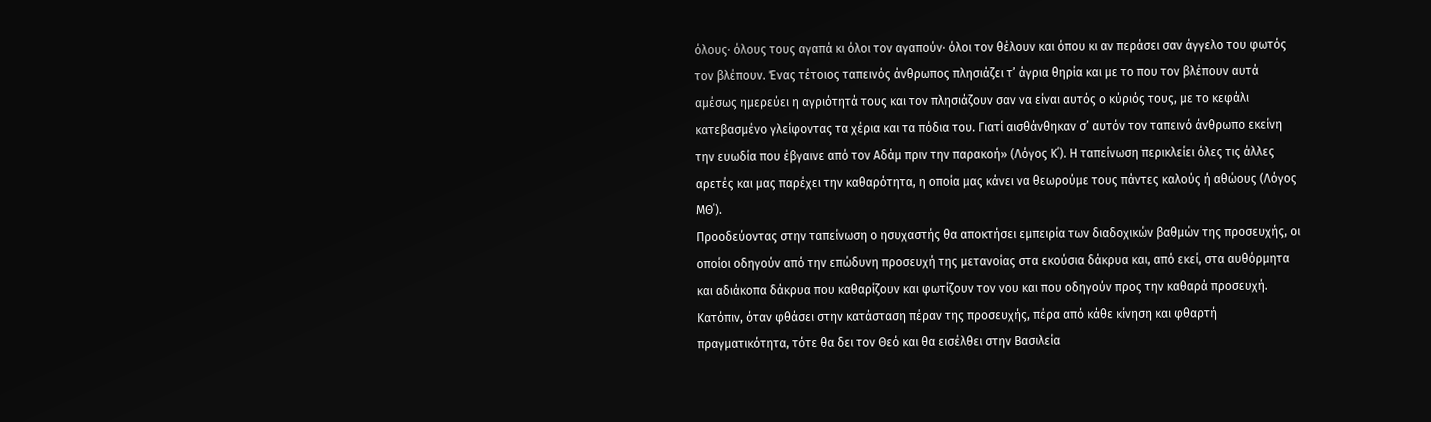όλους· όλους τους αγαπά κι όλοι τον αγαπούν· όλοι τον θέλουν και όπου κι αν περάσει σαν άγγελο του φωτός τον βλέπουν. Ένας τέτοιος ταπεινός άνθρωπος πλησιάζει τ’ άγρια θηρία και με το που τον βλέπουν αυτά αμέσως ημερεύει η αγριότητά τους και τον πλησιάζουν σαν να είναι αυτός ο κύριός τους, με το κεφάλι κατεβασμένο γλείφοντας τα χέρια και τα πόδια του. Γιατί αισθάνθηκαν σ’ αυτόν τον ταπεινό άνθρωπο εκείνη την ευωδία που έβγαινε από τον Αδάμ πριν την παρακοή» (Λόγος Κ΄). Η ταπείνωση περικλείει όλες τις άλλες αρετές και μας παρέχει την καθαρότητα, η οποία μας κάνει να θεωρούμε τους πάντες καλούς ή αθώους (Λόγος ΜΘ΄).
Προοδεύοντας στην ταπείνωση ο ησυχαστής θα αποκτήσει εμπειρία των διαδοχικών βαθμών της προσευχής, οι οποίοι οδηγούν από την επώδυνη προσευχή της μετανοίας στα εκούσια δάκρυα και, από εκεί, στα αυθόρμητα και αδιάκοπα δάκρυα που καθαρίζουν και φωτίζουν τον νου και που οδηγούν προς την καθαρά προσευχή. Κατόπιν, όταν φθάσει στην κατάσταση πέραν της προσευχής, πέρα από κάθε κίνηση και φθαρτή πραγματικότητα, τότε θα δει τον Θεό και θα εισέλθει στην Βασιλεία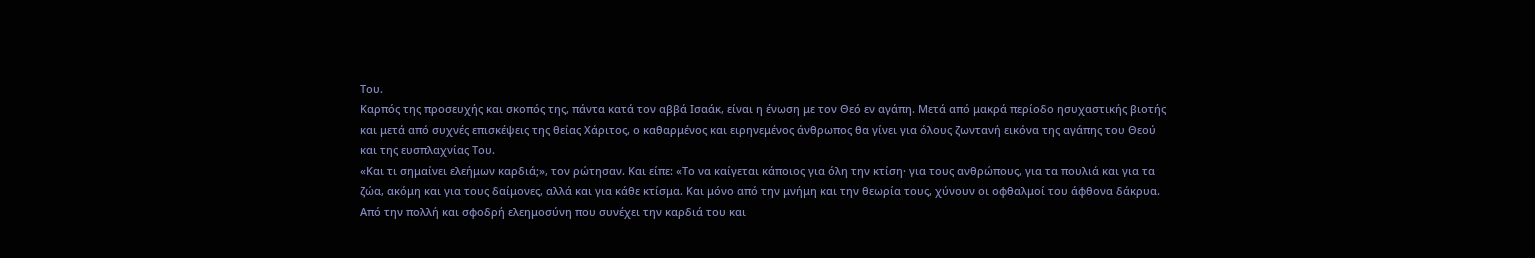Του.
Καρπός της προσευχής και σκοπός της, πάντα κατά τον αββά Ισαάκ, είναι η ένωση με τον Θεό εν αγάπη. Μετά από μακρά περίοδο ησυχαστικής βιοτής και μετά από συχνές επισκέψεις της θείας Χάριτος, ο καθαρμένος και ειρηνεμένος άνθρωπος θα γίνει για όλους ζωντανή εικόνα της αγάπης του Θεού και της ευσπλαχνίας Του.
«Και τι σημαίνει ελεήμων καρδιά;», τον ρώτησαν. Και είπε: «Το να καίγεται κάποιος για όλη την κτίση· για τους ανθρώπους, για τα πουλιά και για τα ζώα, ακόμη και για τους δαίμονες, αλλά και για κάθε κτίσμα. Και μόνο από την μνήμη και την θεωρία τους, χύνουν οι οφθαλμοί του άφθονα δάκρυα. Από την πολλή και σφοδρή ελεημοσύνη που συνέχει την καρδιά του και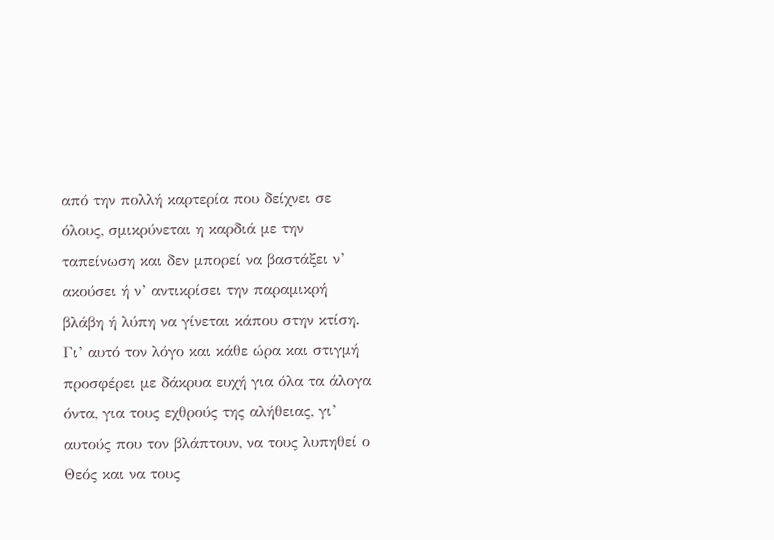από την πολλή καρτερία που δείχνει σε όλους, σμικρύνεται η καρδιά με την ταπείνωση και δεν μπορεί να βαστάξει ν’ ακούσει ή ν’ αντικρίσει την παραμικρή βλάβη ή λύπη να γίνεται κάπου στην κτίση. Γι’ αυτό τον λόγο και κάθε ώρα και στιγμή προσφέρει με δάκρυα ευχή για όλα τα άλογα όντα, για τους εχθρούς της αλήθειας, γι’ αυτούς που τον βλάπτουν, να τους λυπηθεί ο Θεός και να τους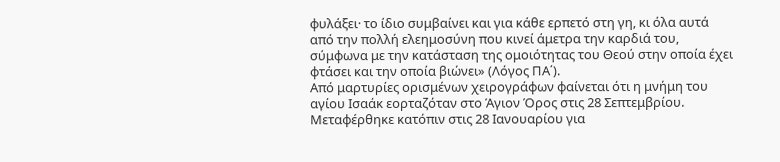φυλάξει· το ίδιο συμβαίνει και για κάθε ερπετό στη γη, κι όλα αυτά από την πολλή ελεημοσύνη που κινεί άμετρα την καρδιά του, σύμφωνα με την κατάσταση της ομοιότητας του Θεού στην οποία έχει φτάσει και την οποία βιώνει» (Λόγος ΠΑ΄).
Από μαρτυρίες ορισμένων χειρογράφων φαίνεται ότι η μνήμη του αγίου Ισαάκ εορταζόταν στο Άγιον Όρος στις 28 Σεπτεμβρίου. Μεταφέρθηκε κατόπιν στις 28 Ιανουαρίου για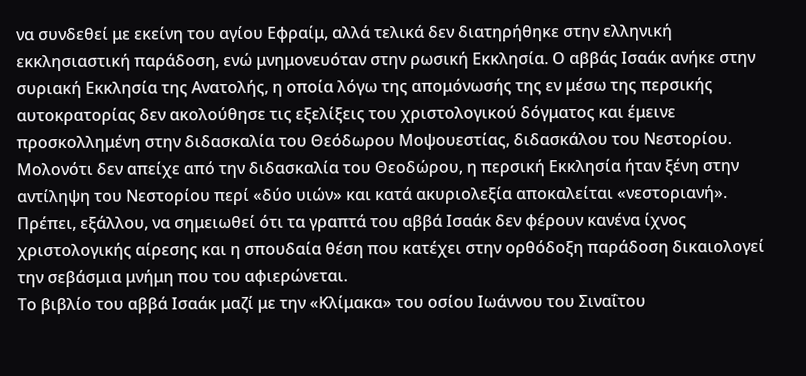να συνδεθεί με εκείνη του αγίου Εφραίμ, αλλά τελικά δεν διατηρήθηκε στην ελληνική εκκλησιαστική παράδοση, ενώ μνημονευόταν στην ρωσική Εκκλησία. Ο αββάς Ισαάκ ανήκε στην συριακή Εκκλησία της Ανατολής, η οποία λόγω της απομόνωσής της εν μέσω της περσικής αυτοκρατορίας δεν ακολούθησε τις εξελίξεις του χριστολογικού δόγματος και έμεινε προσκολλημένη στην διδασκαλία του Θεόδωρου Μοψουεστίας, διδασκάλου του Νεστορίου. Μολονότι δεν απείχε από την διδασκαλία του Θεοδώρου, η περσική Εκκλησία ήταν ξένη στην αντίληψη του Νεστορίου περί «δύο υιών» και κατά ακυριολεξία αποκαλείται «νεστοριανή». Πρέπει, εξάλλου, να σημειωθεί ότι τα γραπτά του αββά Ισαάκ δεν φέρουν κανένα ίχνος χριστολογικής αίρεσης και η σπουδαία θέση που κατέχει στην ορθόδοξη παράδοση δικαιολογεί την σεβάσμια μνήμη που του αφιερώνεται.
Το βιβλίο του αββά Ισαάκ μαζί με την «Κλίμακα» του οσίου Ιωάννου του Σιναΐτου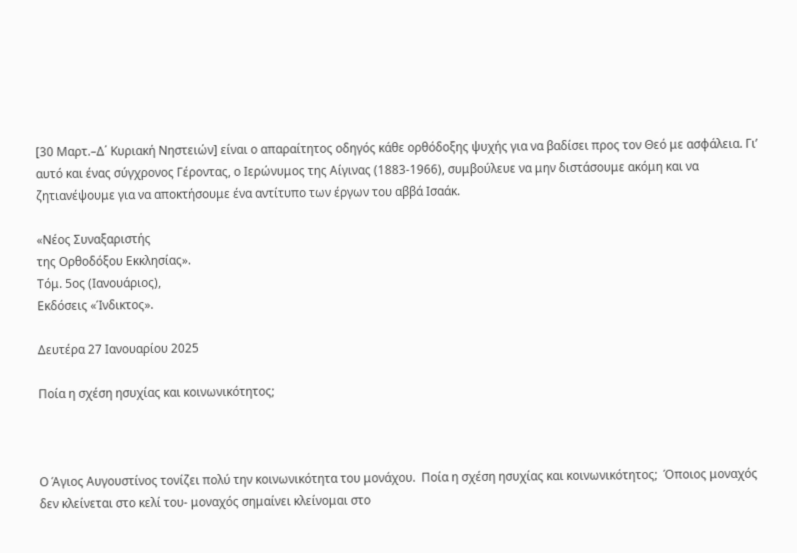[30 Μαρτ.–Δ΄ Κυριακή Νηστειών] είναι ο απαραίτητος οδηγός κάθε ορθόδοξης ψυχής για να βαδίσει προς τον Θεό με ασφάλεια. Γι’ αυτό και ένας σύγχρονος Γέροντας, ο Ιερώνυμος της Αίγινας (1883-1966), συμβούλευε να μην διστάσουμε ακόμη και να ζητιανέψουμε για να αποκτήσουμε ένα αντίτυπο των έργων του αββά Ισαάκ.

«Νέος Συναξαριστής
της Ορθοδόξου Εκκλησίας».
Τόμ. 5ος (Ιανουάριος),
Εκδόσεις «Ίνδικτος».

Δευτέρα 27 Ιανουαρίου 2025

Ποία η σχέση ησυχίας και κοινωνικότητος;



Ο Άγιος Αυγουστίνος τονίζει πολύ την κοινωνικότητα του μονάχου.  Ποία η σχέση ησυχίας και κοινωνικότητος;  Όποιος μοναχός δεν κλείνεται στο κελί του- μοναχός σημαίνει κλείνομαι στο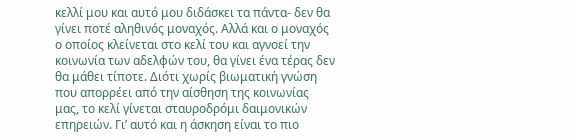κελλί μου και αυτό μου διδάσκει τα πάντα- δεν θα γίνει ποτέ αληθινός μοναχός. Αλλά και ο μοναχός ο οποίος κλείνεται στο κελί του και αγνοεί την κοινωνία των αδελφών του, θα γίνει ένα τέρας δεν θα μάθει τίποτε. Διότι χωρίς βιωματική γνώση που απορρέει από την αίσθηση της κοινωνίας μας, το κελί γίνεται σταυροδρόμι δαιμονικών επηρειών. Γι’ αυτό και η άσκηση είναι το πιο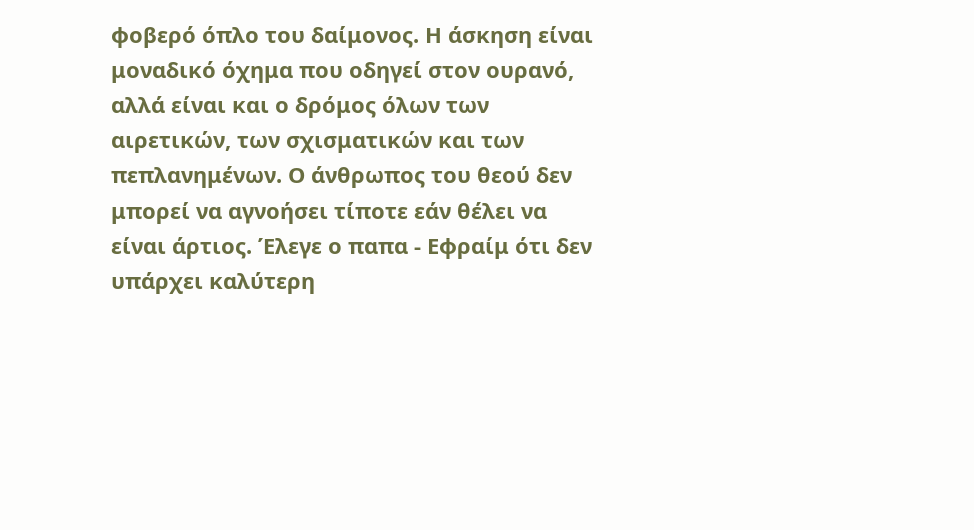φοβερό όπλο του δαίμονος. Η άσκηση είναι μοναδικό όχημα που οδηγεί στον ουρανό, αλλά είναι και ο δρόμος όλων των αιρετικών, των σχισματικών και των πεπλανημένων. Ο άνθρωπος του θεού δεν μπορεί να αγνοήσει τίποτε εάν θέλει να είναι άρτιος. Έλεγε ο παπα - Εφραίμ ότι δεν υπάρχει καλύτερη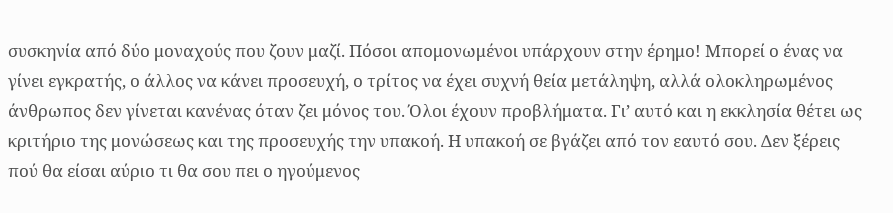συσκηνία από δύο μοναχούς που ζουν μαζί. Πόσοι απομονωμένοι υπάρχουν στην έρημο! Μπορεί ο ένας να γίνει εγκρατής, ο άλλος να κάνει προσευχή, ο τρίτος να έχει συχνή θεία μετάληψη, αλλά ολοκληρωμένος άνθρωπος δεν γίνεται κανένας όταν ζει μόνος του. Όλοι έχουν προβλήματα. Γι’ αυτό και η εκκλησία θέτει ως κριτήριο της μονώσεως και της προσευχής την υπακοή. Η υπακοή σε βγάζει από τον εαυτό σου. Δεν ξέρεις πού θα είσαι αύριο τι θα σου πει ο ηγούμενος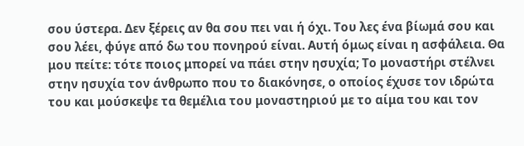σου ύστερα. Δεν ξέρεις αν θα σου πει ναι ή όχι. Του λες ένα βίωμά σου και σου λέει, φύγε από δω του πονηρού είναι. Αυτή όμως είναι η ασφάλεια. Θα μου πείτε: τότε ποιος μπορεί να πάει στην ησυχία; Το μοναστήρι στέλνει στην ησυχία τον άνθρωπο που το διακόνησε, ο οποίος έχυσε τον ιδρώτα του και μούσκεψε τα θεμέλια του μοναστηριού με το αίμα του και τον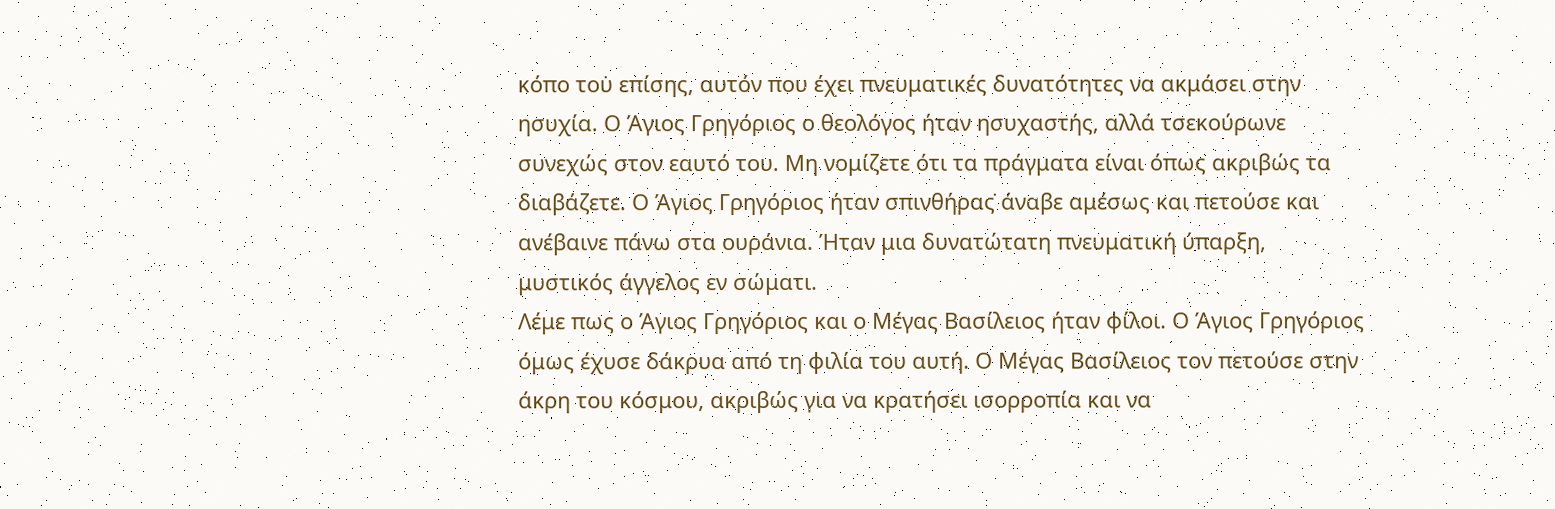κόπο του̇ επίσης, αυτόν που έχει πνευματικές δυνατότητες να ακμάσει στην ησυχία. Ο Άγιος Γρηγόριος ο θεολόγος ήταν ησυχαστής, αλλά τσεκούρωνε συνεχώς στον εαυτό του. Μη νομίζετε ότι τα πράγματα είναι όπως ακριβώς τα διαβάζετε. Ο Άγιος Γρηγόριος ήταν σπινθήρας̇ άναβε αμέσως και πετούσε και ανέβαινε πάνω στα ουράνια. Ήταν μια δυνατώτατη πνευματική ύπαρξη, μυστικός άγγελος εν σώματι.
Λέμε πως ο Άγιος Γρηγόριος και ο Μέγας Βασίλειος ήταν φίλοι. Ο Άγιος Γρηγόριος όμως έχυσε δάκρυα από τη φιλία του αυτή. Ο Μέγας Βασίλειος τον πετούσε στην άκρη του κόσμου, ακριβώς για να κρατήσει ισορροπία και να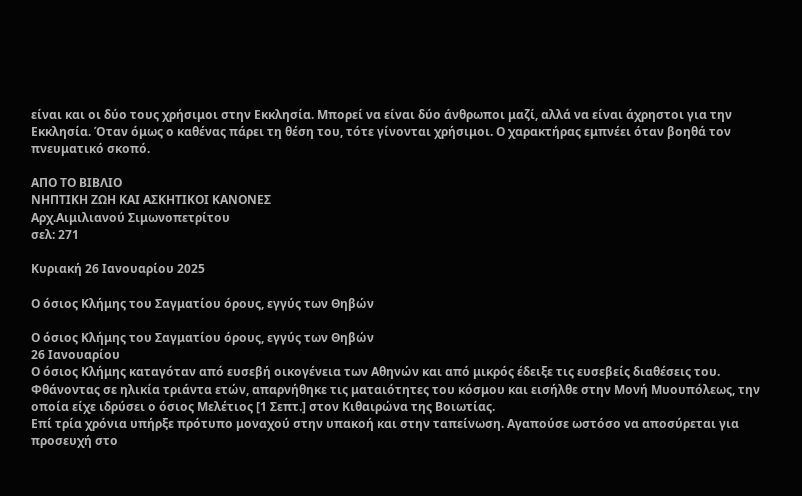είναι και οι δύο τους χρήσιμοι στην Εκκλησία. Μπορεί να είναι δύο άνθρωποι μαζί, αλλά να είναι άχρηστοι για την Εκκλησία. Όταν όμως ο καθένας πάρει τη θέση του, τότε γίνονται χρήσιμοι. Ο χαρακτήρας εμπνέει όταν βοηθά τον πνευματικό σκοπό.

ΑΠΟ ΤΟ ΒΙΒΛΙΟ
ΝΗΠΤΙΚΗ ΖΩΗ ΚΑΙ ΑΣΚΗΤΙΚΟΙ ΚΑΝΟΝΕΣ
Αρχ.Αιμιλιανού Σιμωνοπετρίτου
σελ: 271

Κυριακή 26 Ιανουαρίου 2025

Ο όσιος Κλήμης του Σαγματίου όρους, εγγύς των Θηβών

Ο όσιος Κλήμης του Σαγματίου όρους, εγγύς των Θηβών
26 Ιανουαρίου
Ο όσιος Κλήμης καταγόταν από ευσεβή οικογένεια των Αθηνών και από μικρός έδειξε τις ευσεβείς διαθέσεις του. Φθάνοντας σε ηλικία τριάντα ετών, απαρνήθηκε τις ματαιότητες του κόσμου και εισήλθε στην Μονή Μυουπόλεως, την οποία είχε ιδρύσει ο όσιος Μελέτιος [1 Σεπτ.] στον Κιθαιρώνα της Βοιωτίας.
Επί τρία χρόνια υπήρξε πρότυπο μοναχού στην υπακοή και στην ταπείνωση. Αγαπούσε ωστόσο να αποσύρεται για προσευχή στο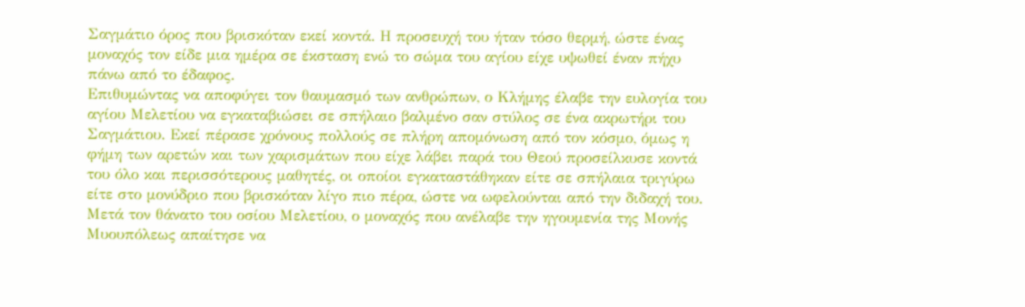Σαγμάτιο όρος που βρισκόταν εκεί κοντά. Η προσευχή του ήταν τόσο θερμή, ώστε ένας μοναχός τον είδε μια ημέρα σε έκσταση ενώ το σώμα του αγίου είχε υψωθεί έναν πήχυ πάνω από το έδαφος.
Επιθυμώντας να αποφύγει τον θαυμασμό των ανθρώπων, ο Κλήμης έλαβε την ευλογία του αγίου Μελετίου να εγκαταβιώσει σε σπήλαιο βαλμένο σαν στύλος σε ένα ακρωτήρι του Σαγμάτιου. Εκεί πέρασε χρόνους πολλούς σε πλήρη απομόνωση από τον κόσμο, όμως η φήμη των αρετών και των χαρισμάτων που είχε λάβει παρά του Θεού προσείλκυσε κοντά του όλο και περισσότερους μαθητές, οι οποίοι εγκαταστάθηκαν είτε σε σπήλαια τριγύρω είτε στο μονύδριο που βρισκόταν λίγο πιο πέρα, ώστε να ωφελούνται από την διδαχή του.
Μετά τον θάνατο του οσίου Μελετίου, ο μοναχός που ανέλαβε την ηγουμενία της Μονής Μυουπόλεως απαίτησε να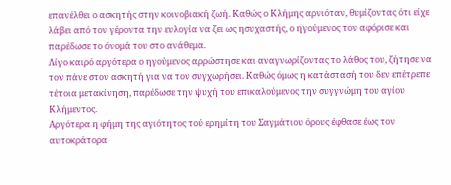επανέλθει ο ασκητής στην κοινοβιακή ζωή. Καθώς ο Κλήμης αρνιόταν, θυμίζοντας ότι είχε λάβει από τον γέροντα την ευλογία να ζει ως ησυχαστής, ο ηγούμενος τον αφόρισε και παρέδωσε το όνομά του στο ανάθεμα.
Λίγο καιρό αργότερα ο ηγούμενος αρρώστησε και αναγνωρίζοντας το λάθος του, ζήτησε να τον πάνε στον ασκητή για να τον συγχωρήσει. Καθώς όμως η κατάστασή του δεν επέτρεπε τέτοια μετακίνηση, παρέδωσε την ψυχή του επικαλούμενος την συγγνώμη του αγίου Κλήμεντος.
Αργότερα η φήμη της αγιότητος τού ερημίτη του Σαγμάτιου όρους έφθασε έως τον αυτοκράτορα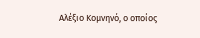Αλέξιο Κομνηνό, ο οποίος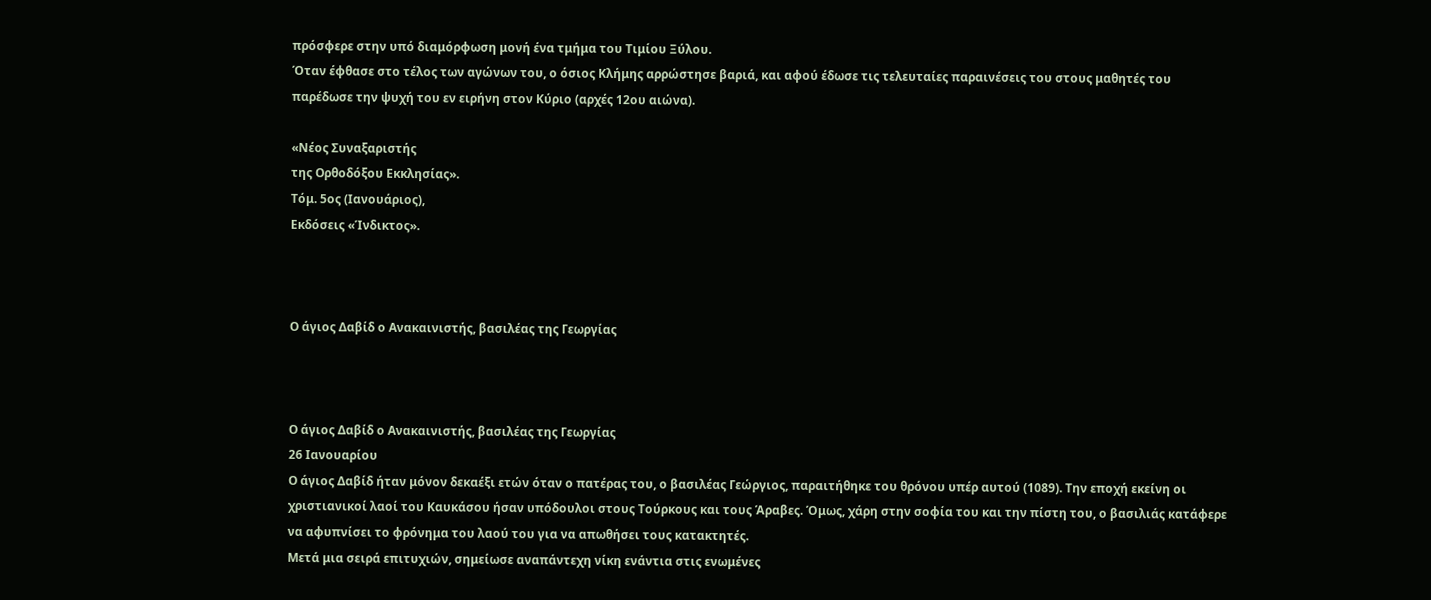πρόσφερε στην υπό διαμόρφωση μονή ένα τμήμα του Τιμίου Ξύλου.
Όταν έφθασε στο τέλος των αγώνων του, ο όσιος Κλήμης αρρώστησε βαριά, και αφού έδωσε τις τελευταίες παραινέσεις του στους μαθητές του παρέδωσε την ψυχή του εν ειρήνη στον Κύριο (αρχές 12ου αιώνα).

«Νέος Συναξαριστής
της Ορθοδόξου Εκκλησίας».
Τόμ. 5ος (Ιανουάριος),
Εκδόσεις «Ίνδικτος».



Ο άγιος Δαβίδ ο Ανακαινιστής, βασιλέας της Γεωργίας



Ο άγιος Δαβίδ ο Ανακαινιστής, βασιλέας της Γεωργίας
26 Ιανουαρίου
Ο άγιος Δαβίδ ήταν μόνον δεκαέξι ετών όταν ο πατέρας του, ο βασιλέας Γεώργιος, παραιτήθηκε του θρόνου υπέρ αυτού (1089). Την εποχή εκείνη οι χριστιανικοί λαοί του Καυκάσου ήσαν υπόδουλοι στους Τούρκους και τους Άραβες. Όμως, χάρη στην σοφία του και την πίστη του, ο βασιλιάς κατάφερε να αφυπνίσει το φρόνημα του λαού του για να απωθήσει τους κατακτητές.
Μετά μια σειρά επιτυχιών, σημείωσε αναπάντεχη νίκη ενάντια στις ενωμένες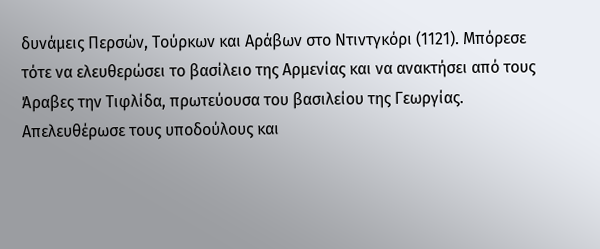δυνάμεις Περσών, Τούρκων και Αράβων στο Ντιντγκόρι (1121). Μπόρεσε τότε να ελευθερώσει το βασίλειο της Αρμενίας και να ανακτήσει από τους Άραβες την Τιφλίδα, πρωτεύουσα του βασιλείου της Γεωργίας. Απελευθέρωσε τους υποδούλους και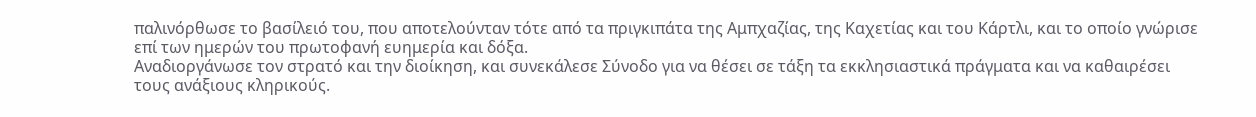παλινόρθωσε το βασίλειό του, που αποτελούνταν τότε από τα πριγκιπάτα της Αμπχαζίας, της Καχετίας και του Κάρτλι, και το οποίο γνώρισε επί των ημερών του πρωτοφανή ευημερία και δόξα.
Αναδιοργάνωσε τον στρατό και την διοίκηση, και συνεκάλεσε Σύνοδο για να θέσει σε τάξη τα εκκλησιαστικά πράγματα και να καθαιρέσει τους ανάξιους κληρικούς.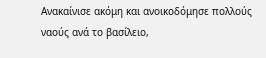Ανακαίνισε ακόμη και ανοικοδόμησε πολλούς ναούς ανά το βασίλειο,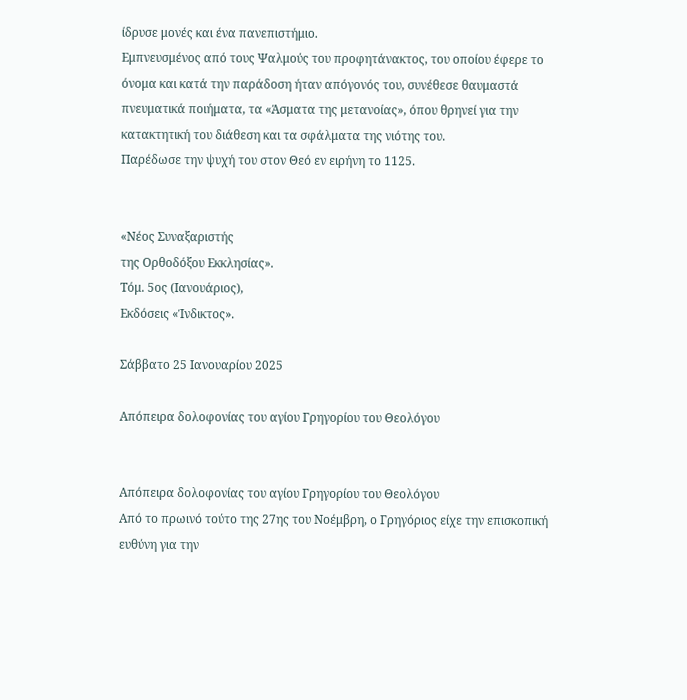ίδρυσε μονές και ένα πανεπιστήμιο.
Εμπνευσμένος από τους Ψαλμούς του προφητάνακτος, του οποίου έφερε το όνομα και κατά την παράδοση ήταν απόγονός του, συνέθεσε θαυμαστά πνευματικά ποιήματα, τα «Άσματα της μετανοίας», όπου θρηνεί για την κατακτητική του διάθεση και τα σφάλματα της νιότης του.
Παρέδωσε την ψυχή του στον Θεό εν ειρήνη το 1125.


«Νέος Συναξαριστής
της Ορθοδόξου Εκκλησίας».
Τόμ. 5ος (Ιανουάριος),
Εκδόσεις «Ίνδικτος».

Σάββατο 25 Ιανουαρίου 2025

Απόπειρα δολοφονίας του αγίου Γρηγορίου του Θεολόγου


Απόπειρα δολοφονίας του αγίου Γρηγορίου του Θεολόγου
Από το πρωινό τούτο της 27ης του Νοέμβρη, ο Γρηγόριος είχε την επισκοπική ευθύνη για την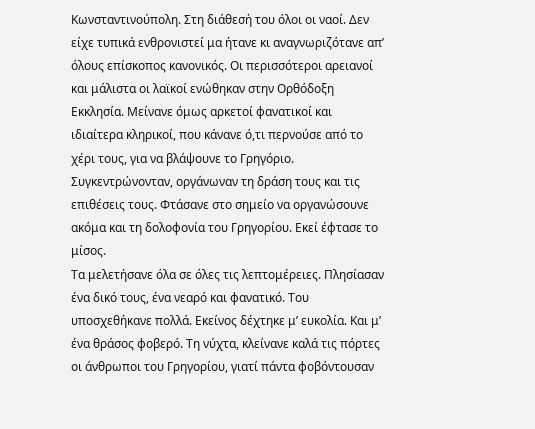Κωνσταντινούπολη. Στη διάθεσή του όλοι οι ναοί. Δεν είχε τυπικά ενθρονιστεί μα ήτανε κι αναγνωριζότανε απ’ όλους επίσκοπος κανονικός. Οι περισσότεροι αρειανοί και μάλιστα οι λαϊκοί ενώθηκαν στην Ορθόδοξη Εκκλησία. Μείνανε όμως αρκετοί φανατικοί και ιδιαίτερα κληρικοί, που κάνανε ό,τι περνούσε από το χέρι τους, για να βλάψουνε το Γρηγόριο. Συγκεντρώνονταν, οργάνωναν τη δράση τους και τις επιθέσεις τους. Φτάσανε στο σημείο να οργανώσουνε ακόμα και τη δολοφονία του Γρηγορίου. Εκεί έφτασε το μίσος.
Τα μελετήσανε όλα σε όλες τις λεπτομέρειες. Πλησίασαν ένα δικό τους, ένα νεαρό και φανατικό. Του υποσχεθήκανε πολλά. Εκείνος δέχτηκε μ’ ευκολία. Και μ’ ένα θράσος φοβερό. Τη νύχτα, κλείνανε καλά τις πόρτες οι άνθρωποι του Γρηγορίου, γιατί πάντα φοβόντουσαν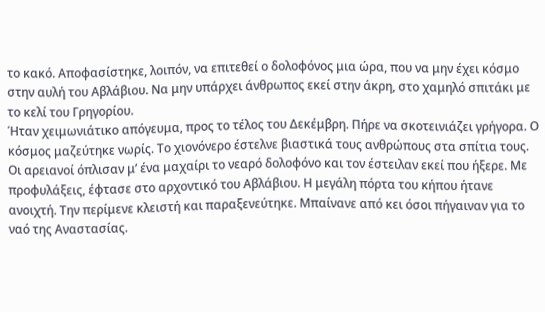το κακό. Αποφασίστηκε, λοιπόν, να επιτεθεί ο δολοφόνος μια ώρα, που να μην έχει κόσμο στην αυλή του Αβλάβιου. Να μην υπάρχει άνθρωπος εκεί στην άκρη, στο χαμηλό σπιτάκι με το κελί του Γρηγορίου.
Ήταν χειμωνιάτικο απόγευμα, προς το τέλος του Δεκέμβρη. Πήρε να σκοτεινιάζει γρήγορα. Ο κόσμος μαζεύτηκε νωρίς. Το χιονόνερο έστελνε βιαστικά τους ανθρώπους στα σπίτια τους. Οι αρειανοί όπλισαν μ’ ένα μαχαίρι το νεαρό δολοφόνο και τον έστειλαν εκεί που ήξερε. Με προφυλάξεις, έφτασε στο αρχοντικό του Αβλάβιου. Η μεγάλη πόρτα του κήπου ήτανε ανοιχτή. Την περίμενε κλειστή και παραξενεύτηκε. Μπαίνανε από κει όσοι πήγαιναν για το ναό της Αναστασίας.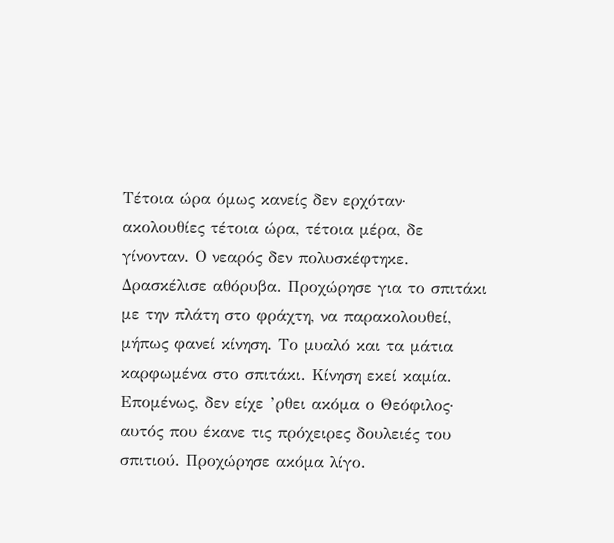Τέτοια ώρα όμως κανείς δεν ερχόταν· ακολουθίες τέτοια ώρα, τέτοια μέρα, δε γίνονταν. Ο νεαρός δεν πολυσκέφτηκε. Δρασκέλισε αθόρυβα. Προχώρησε για το σπιτάκι με την πλάτη στο φράχτη, να παρακολουθεί, μήπως φανεί κίνηση. Το μυαλό και τα μάτια καρφωμένα στο σπιτάκι. Κίνηση εκεί καμία. Επομένως, δεν είχε ’ρθει ακόμα ο Θεόφιλος· αυτός που έκανε τις πρόχειρες δουλειές του σπιτιού. Προχώρησε ακόμα λίγο.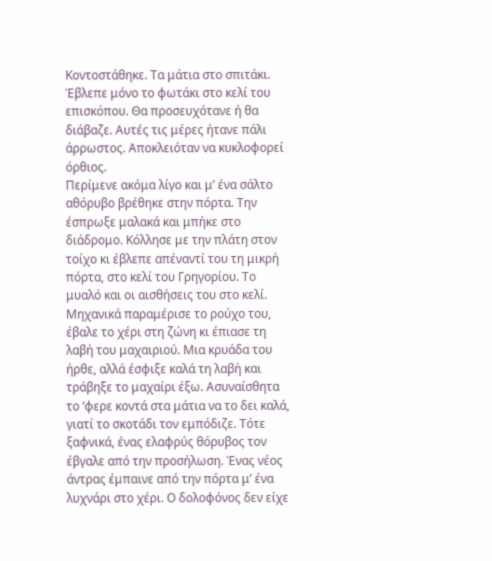Κοντοστάθηκε. Τα μάτια στο σπιτάκι. Έβλεπε μόνο το φωτάκι στο κελί του επισκόπου. Θα προσευχότανε ή θα διάβαζε. Αυτές τις μέρες ήτανε πάλι άρρωστος. Αποκλειόταν να κυκλοφορεί όρθιος.
Περίμενε ακόμα λίγο και μ’ ένα σάλτο αθόρυβο βρέθηκε στην πόρτα. Την έσπρωξε μαλακά και μπήκε στο διάδρομο. Κόλλησε με την πλάτη στον τοίχο κι έβλεπε απέναντί του τη μικρή πόρτα, στο κελί του Γρηγορίου. Το μυαλό και οι αισθήσεις του στο κελί. Μηχανικά παραμέρισε το ρούχο του, έβαλε το χέρι στη ζώνη κι έπιασε τη λαβή του μαχαιριού. Μια κρυάδα του ήρθε, αλλά έσφιξε καλά τη λαβή και τράβηξε το μαχαίρι έξω. Ασυναίσθητα το ‘φερε κοντά στα μάτια να το δει καλά, γιατί το σκοτάδι τον εμπόδιζε. Τότε ξαφνικά, ένας ελαφρύς θόρυβος τον έβγαλε από την προσήλωση. Ένας νέος άντρας έμπαινε από την πόρτα μ’ ένα λυχνάρι στο χέρι. Ο δολοφόνος δεν είχε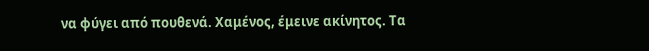να φύγει από πουθενά. Χαμένος, έμεινε ακίνητος. Τα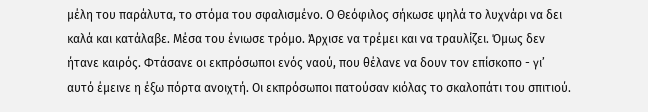μέλη του παράλυτα, το στόμα του σφαλισμένο. Ο Θεόφιλος σήκωσε ψηλά το λυχνάρι να δει καλά και κατάλαβε. Μέσα του ένιωσε τρόμο. Άρχισε να τρέμει και να τραυλίζει. Όμως δεν ήτανε καιρός. Φτάσανε οι εκπρόσωποι ενός ναού, που θέλανε να δουν τον επίσκοπο - γι’ αυτό έμεινε η έξω πόρτα ανοιχτή. Οι εκπρόσωποι πατούσαν κιόλας το σκαλοπάτι του σπιτιού.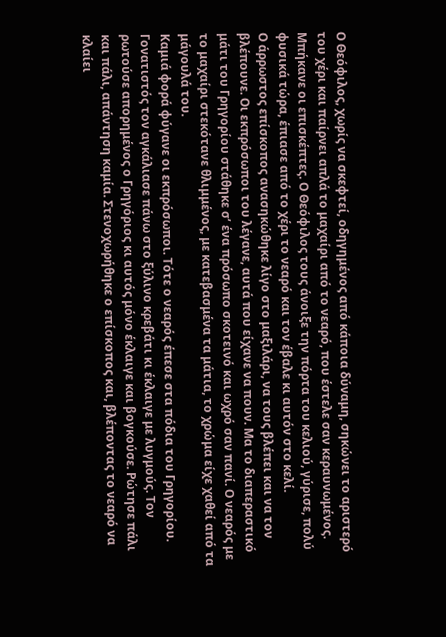Ο Θεόφιλος, χωρίς να σκεφτεί, οδηγημένος από κάποια δύναμη, σηκώνει το αριστερό του χέρι και παίρνει απλά το μαχαίρι από το νεαρό, που έστελε σαν κεραυνωμένος.
Μπήκανε οι επισκέπτες. Ο Θεόφιλος τους άνοιξε την πόρτα του κελιού, γύρισε, πολύ φυσικά τώρα, έπιασε από το χέρι το νεαρό και τον έβαλε κι αυτόν στο κελί.
Ο άρρωστος επίσκοπος ανασηκώθηκε λίγο στο μαξιλάρι, να τους βλέπει και να τον βλέπουνε. Οι εκπρόσωποι του λέγανε, αυτά που είχανε να πουν. Μα το διαπεραστικό μάτι του Γρηγορίου στάθηκε σ’ ένα πρόσωπο σκοτεινό και ωχρό σαν πανί. Ο νεαρός με το μαχαίρι στεκότανε θλιμμένος, με κατεβασμένα τα μάτια, το χρώμα είχε χαθεί από τα μάγουλά του.
Καμιά φορά φύγανε οι εκπρόσωποι. Τότε ο νεαρός έπεσε στα πόδια του Γρηγορίου. Γονατιστός τον αγκάλιασε πάνω στο ξύλινο κρεβάτι κι έκλαιγε με λυγμούς. Τον ρωτούσε απορημένος ο Γρηγόριος κι αυτός μόνο έκλαιγε και βογκούσε. Ρώτησε πάλι και πάλι, απάντηση καμία. Στενοχωρήθηκε ο επίσκοπος και, βλέποντας το νεαρό να κλαίει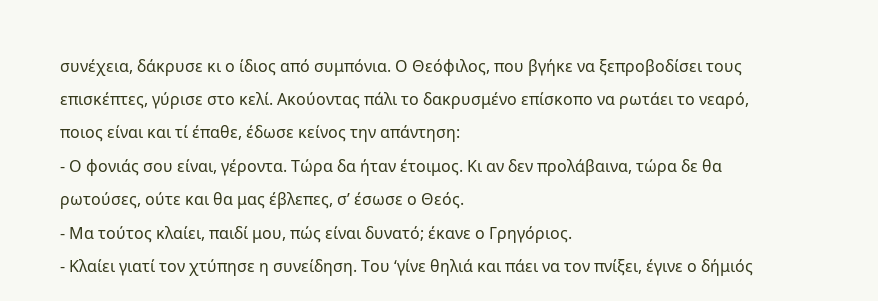συνέχεια, δάκρυσε κι ο ίδιος από συμπόνια. Ο Θεόφιλος, που βγήκε να ξεπροβοδίσει τους επισκέπτες, γύρισε στο κελί. Ακούοντας πάλι το δακρυσμένο επίσκοπο να ρωτάει το νεαρό, ποιος είναι και τί έπαθε, έδωσε κείνος την απάντηση:
- Ο φονιάς σου είναι, γέροντα. Τώρα δα ήταν έτοιμος. Κι αν δεν προλάβαινα, τώρα δε θα ρωτούσες, ούτε και θα μας έβλεπες, σ’ έσωσε ο Θεός.
- Μα τούτος κλαίει, παιδί μου, πώς είναι δυνατό; έκανε ο Γρηγόριος.
- Κλαίει γιατί τον χτύπησε η συνείδηση. Του ‘γίνε θηλιά και πάει να τον πνίξει, έγινε ο δήμιός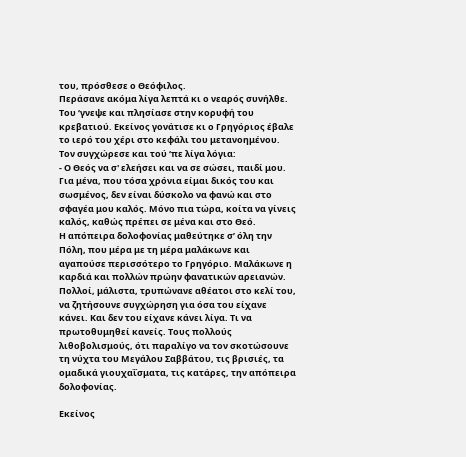του, πρόσθεσε ο Θεόφιλος.
Περάσανε ακόμα λίγα λεπτά κι ο νεαρός συνήλθε. Του ‘γνεψε και πλησίασε στην κορυφή του κρεβατιού. Εκείνος γονάτισε κι ο Γρηγόριος έβαλε το ιερό του χέρι στο κεφάλι του μετανοημένου. Τον συγχώρεσε και τού ‘πε λίγα λόγια:
- Ο Θεός να σ' ελεήσει και να σε σώσει, παιδί μου. Για μένα, που τόσα χρόνια είμαι δικός του και σωσμένος, δεν είναι δύσκολο να φανώ και στο σφαγέα μου καλός. Μόνο πια τώρα, κοίτα να γίνεις καλός, καθώς πρέπει σε μένα και στο Θεό.
Η απόπειρα δολοφονίας μαθεύτηκε σ’ όλη την Πόλη, που μέρα με τη μέρα μαλάκωνε και αγαπούσε περισσότερο το Γρηγόριο. Μαλάκωνε η καρδιά και πολλών πρώην φανατικών αρειανών. Πολλοί, μάλιστα, τρυπώνανε αθέατοι στο κελί του, να ζητήσουνε συγχώρηση για όσα του είχανε κάνει. Και δεν του είχανε κάνει λίγα. Τι να πρωτοθυμηθεί κανείς. Τους πολλούς λιθοβολισμούς, ότι παραλίγο να τον σκοτώσουνε τη νύχτα του Μεγάλου Σαββάτου, τις βρισιές, τα ομαδικά γιουχαΐσματα, τις κατάρες, την απόπειρα δολοφονίας.

Εκείνος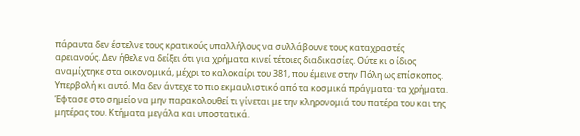πάραυτα δεν έστελνε τους κρατικούς υπαλλήλους να συλλάβουνε τους καταχραστές αρειανούς. Δεν ήθελε να δείξει ότι για χρήματα κινεί τέτοιες διαδικασίες. Ούτε κι ο ίδιος αναμίχτηκε στα οικονομικά, μέχρι το καλοκαίρι του 381, που έμεινε στην Πόλη ως επίσκοπος. Υπερβολή κι αυτό. Μα δεν άντεχε το πιο εκμαυλιστικό από τα κοσμικά πράγματα· τα χρήματα. Έφτασε στο σημείο να μην παρακολουθεί τι γίνεται με την κληρονομιά του πατέρα του και της μητέρας του. Κτήματα μεγάλα και υποστατικά.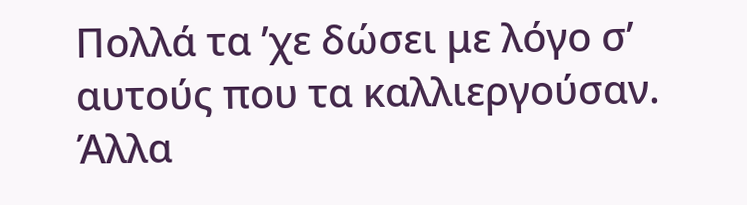Πολλά τα ’χε δώσει με λόγο σ’ αυτούς που τα καλλιεργούσαν. Άλλα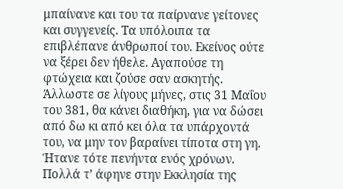μπαίνανε και του τα παίρνανε γείτονες και συγγενείς. Τα υπόλοιπα τα επιβλέπανε άνθρωποί του. Εκείνος ούτε να ξέρει δεν ήθελε. Αγαπούσε τη φτώχεια και ζούσε σαν ασκητής. Άλλωστε σε λίγους μήνες, στις 31 Μαΐου του 381, θα κάνει διαθήκη, για να δώσει από δω κι από κει όλα τα υπάρχοντά του, να μην τον βαραίνει τίποτα στη γη. Ήτανε τότε πενήντα ενός χρόνων. Πολλά τ’ άφηνε στην Εκκλησία της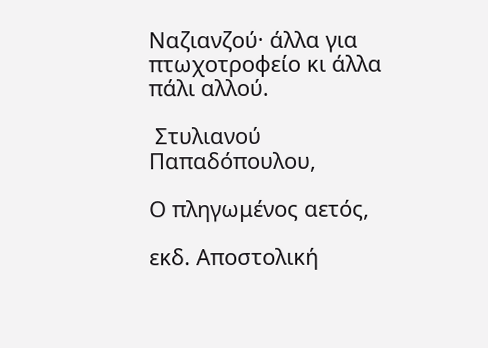Ναζιανζού· άλλα για πτωχοτροφείο κι άλλα πάλι αλλού.

 Στυλιανού Παπαδόπουλου,

Ο πληγωμένος αετός,

εκδ. Αποστολική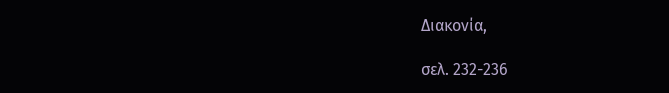Διακονία,

σελ. 232-236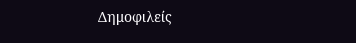Δημοφιλείς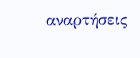αναρτήσεις